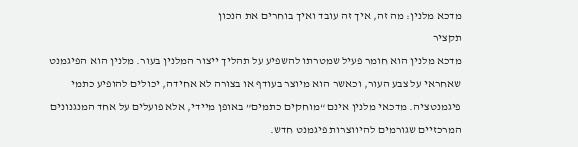מדכא מלנין: מה זה, איך זה עובד ואיך בוחרים את הנכון
תקציר
מדכא מלנין הוא חומר פעיל שמטרתו להשפיע על תהליך ייצור המלנין בעור. מלנין הוא הפיגמנט שאחראי על צבע העור, וכאשר הוא מיוצר בעודף או בצורה לא אחידה, יכולים להופיע כתמי פיגמנטציה. מדכאי מלנין אינם “מוחקים כתמים” באופן מיידי, אלא פועלים על אחד המנגנונים המרכזיים שגורמים להיווצרות פיגמנט חדש.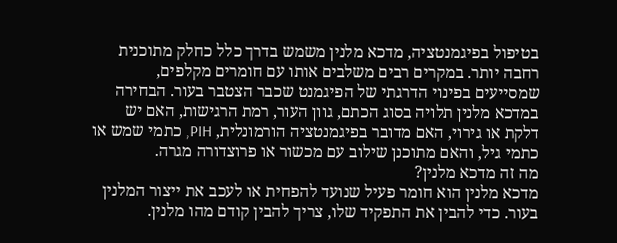בטיפול בפיגמנטציה, מדכא מלנין משמש בדרך כלל כחלק מתוכנית רחבה יותר. במקרים רבים משלבים אותו עם חומרים מקלפים, שמסייעים בפינוי הדרגתי של הפיגמנט שכבר הצטבר בעור. הבחירה במדכא מלנין תלויה בסוג הכתם, גוון העור, רמת הרגישות, האם יש דלקת או גירוי, האם מדובר בפיגמנטציה הורמונלית, PIH, כתמי שמש או כתמי גיל, והאם מתוכנן שילוב עם מכשור או פרוצדורה מגרה.
מה זה מדכא מלנין?
מדכא מלנין הוא חומר פעיל שנועד להפחית או לעכב את ייצור המלנין בעור. כדי להבין את התפקיד שלו, צריך להבין קודם מהו מלנין.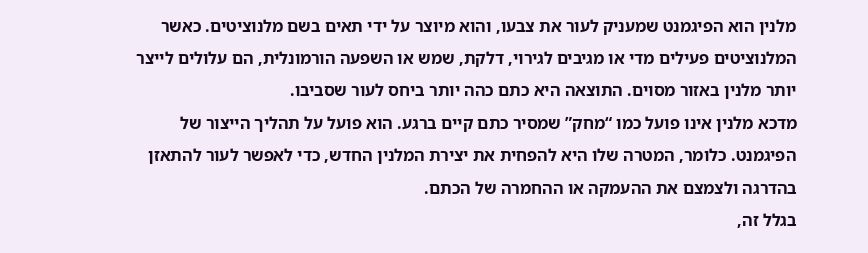מלנין הוא הפיגמנט שמעניק לעור את צבעו, והוא מיוצר על ידי תאים בשם מלנוציטים. כאשר המלנוציטים פעילים מדי או מגיבים לגירוי, דלקת, שמש או השפעה הורמונלית, הם עלולים לייצר יותר מלנין באזור מסוים. התוצאה היא כתם כהה יותר ביחס לעור שסביבו.
מדכא מלנין אינו פועל כמו “מחק” שמסיר כתם קיים ברגע. הוא פועל על תהליך הייצור של הפיגמנט. כלומר, המטרה שלו היא להפחית את יצירת המלנין החדש, כדי לאפשר לעור להתאזן בהדרגה ולצמצם את ההעמקה או ההחמרה של הכתם.
בגלל זה,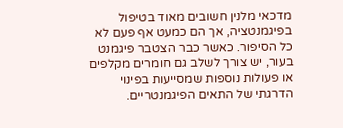מדכאי מלנין חשובים מאוד בטיפול בפיגמנטציה, אך הם כמעט אף פעם לא כל הסיפור. כאשר כבר הצטבר פיגמנט בעור, יש צורך לשלב גם חומרים מקלפים או פעולות נוספות שמסייעות בפינוי הדרגתי של התאים הפיגמנטריים.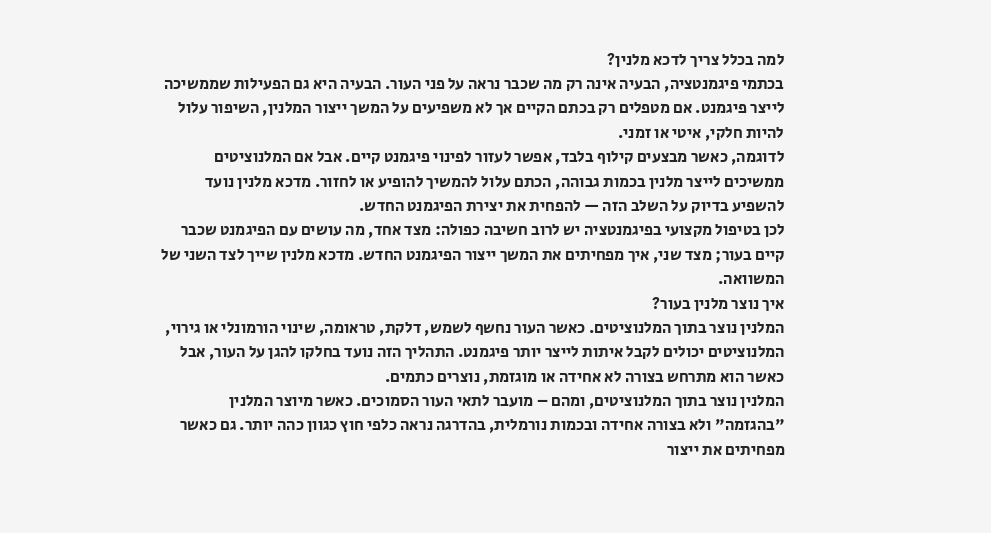למה בכלל צריך לדכא מלנין?
בכתמי פיגמנטציה, הבעיה אינה רק מה שכבר נראה על פני העור. הבעיה היא גם הפעילות שממשיכה לייצר פיגמנט. אם מטפלים רק בכתם הקיים אך לא משפיעים על המשך ייצור המלנין, השיפור עלול להיות חלקי, איטי או זמני.
לדוגמה, כאשר מבצעים קילוף בלבד, אפשר לעזור לפינוי פיגמנט קיים. אבל אם המלנוציטים ממשיכים לייצר מלנין בכמות גבוהה, הכתם עלול להמשיך להופיע או לחזור. מדכא מלנין נועד להשפיע בדיוק על השלב הזה — להפחית את יצירת הפיגמנט החדש.
לכן בטיפול מקצועי בפיגמנטציה יש לרוב חשיבה כפולה: מצד אחד, מה עושים עם הפיגמנט שכבר קיים בעור; מצד שני, איך מפחיתים את המשך ייצור הפיגמנט החדש. מדכא מלנין שייך לצד השני של המשוואה.
איך נוצר מלנין בעור?
המלנין נוצר בתוך המלנוציטים. כאשר העור נחשף לשמש, דלקת, טראומה, שינוי הורמונלי או גירוי, המלנוציטים יכולים לקבל איתות לייצר יותר פיגמנט. התהליך הזה נועד בחלקו להגן על העור, אבל כאשר הוא מתרחש בצורה לא אחידה או מוגזמת, נוצרים כתמים.
המלנין נוצר בתוך המלנוציטים, ומהם – מועבר לתאי העור הסמוכים. כאשר מיוצר המלנין "בהגזמה" ולא בצורה אחידה ובכמות נורמלית, בהדרגה נראה כלפי חוץ כגוון כהה יותר. גם כאשר מפחיתים את ייצור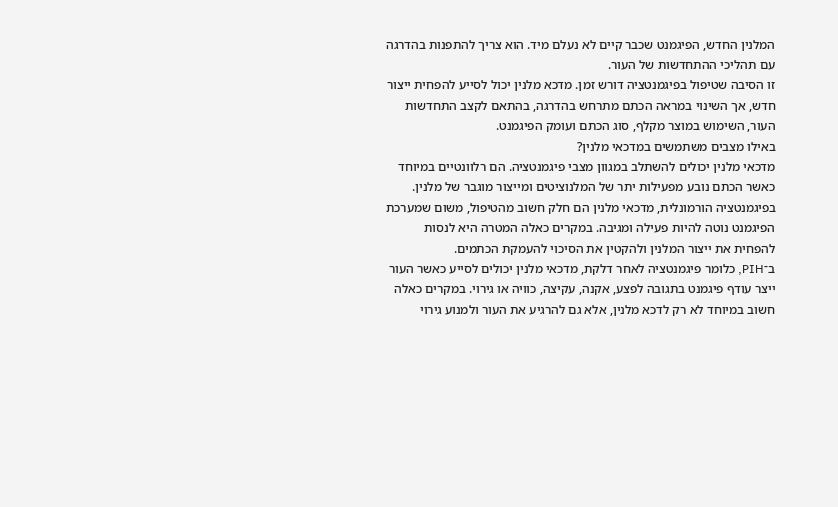המלנין החדש, הפיגמנט שכבר קיים לא נעלם מיד. הוא צריך להתפנות בהדרגה עם תהליכי ההתחדשות של העור.
זו הסיבה שטיפול בפיגמנטציה דורש זמן. מדכא מלנין יכול לסייע להפחית ייצור חדש, אך השינוי במראה הכתם מתרחש בהדרגה, בהתאם לקצב התחדשות העור, השימוש במוצר מקלף, סוג הכתם ועומק הפיגמנט.
באילו מצבים משתמשים במדכאי מלנין?
מדכאי מלנין יכולים להשתלב במגוון מצבי פיגמנטציה. הם רלוונטיים במיוחד כאשר הכתם נובע מפעילות יתר של המלנוציטים ומייצור מוגבר של מלנין.
בפיגמנטציה הורמונלית, מדכאי מלנין הם חלק חשוב מהטיפול, משום שמערכת הפיגמנט נוטה להיות פעילה ומגיבה. במקרים כאלה המטרה היא לנסות להפחית את ייצור המלנין ולהקטין את הסיכוי להעמקת הכתמים.
ב־PIH, כלומר פיגמנטציה לאחר דלקת, מדכאי מלנין יכולים לסייע כאשר העור ייצר עודף פיגמנט בתגובה לפצע, אקנה, עקיצה, כוויה או גירוי. במקרים כאלה חשוב במיוחד לא רק לדכא מלנין, אלא גם להרגיע את העור ולמנוע גירוי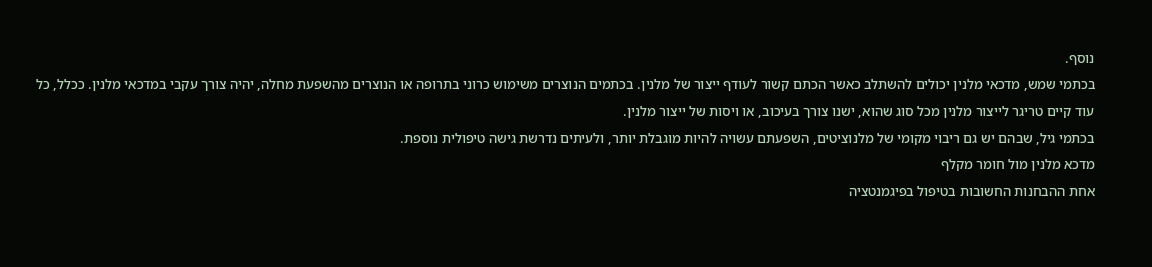נוסף.
בכתמי שמש, מדכאי מלנין יכולים להשתלב כאשר הכתם קשור לעודף ייצור של מלנין. בכתמים הנוצרים משימוש כרוני בתרופה או הנוצרים מהשפעת מחלה, יהיה צורך עקבי במדכאי מלנין. ככלל, כל עוד קיים טריגר לייצור מלנין מכל סוג שהוא, ישנו צורך בעיכוב, או ויסות של ייצור מלנין.
בכתמי גיל, שבהם יש גם ריבוי מקומי של מלנוציטים, השפעתם עשויה להיות מוגבלת יותר, ולעיתים נדרשת גישה טיפולית נוספת.
מדכא מלנין מול חומר מקלף
אחת ההבחנות החשובות בטיפול בפיגמנטציה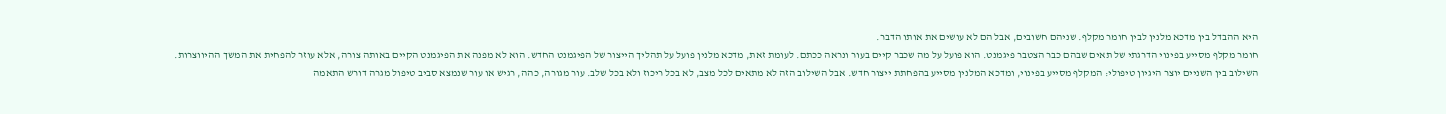היא ההבדל בין מדכא מלנין לבין חומר מקלף. שניהם חשובים, אבל הם לא עושים את אותו הדבר.
חומר מקלף מסייע בפינוי הדרגתי של תאים שבהם כבר הצטבר פיגמנט. הוא פועל על מה שכבר קיים בעור ונראה ככתם. לעומת זאת, מדכא מלנין פועל על תהליך הייצור של הפיגמנט החדש. הוא לא מפנה את הפיגמנט הקיים באותה צורה, אלא עוזר להפחית את המשך ההיווצרות.
השילוב בין השניים יוצר היגיון טיפולי: המקלף מסייע בפינוי, ומדכא המלנין מסייע בהפחתת ייצור חדש. אבל השילוב הזה לא מתאים לכל מצב, לא בכל ריכוז ולא בכל שלב. עור מגורה, כהה, רגיש או עור שנמצא סביב טיפול מגרה דורש התאמה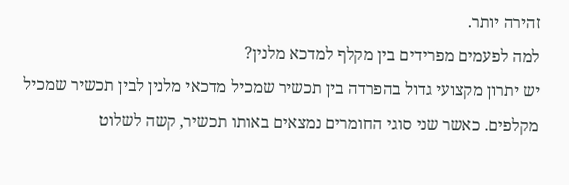זהירה יותר.
למה לפעמים מפרידים בין מקלף למדכא מלנין?
יש יתרון מקצועי גדול בהפרדה בין תכשיר שמכיל מדכאי מלנין לבין תכשיר שמכיל מקלפים. כאשר שני סוגי החומרים נמצאים באותו תכשיר, קשה לשלוט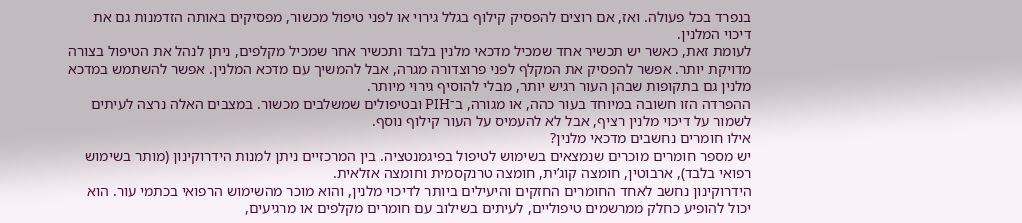בנפרד בכל פעולה. ואז, אם רוצים להפסיק קילוף בגלל גירוי או לפני טיפול מכשור, מפסיקים באותה הזדמנות גם את דיכוי המלנין.
לעומת זאת, כאשר יש תכשיר אחד שמכיל מדכאי מלנין בלבד ותכשיר אחר שמכיל מקלפים, ניתן לנהל את הטיפול בצורה מדויקת יותר. אפשר להפסיק את המקלף לפני פרוצדורה מגרה, אבל להמשיך עם מדכא המלנין. אפשר להשתמש במדכא מלנין גם בתקופות שבהן העור רגיש יותר, מבלי להוסיף גירוי מיותר.
ההפרדה הזו חשובה במיוחד בעור כהה, או מגורה, ב־PIH ובטיפולים שמשלבים מכשור. במצבים האלה נרצה לעיתים לשמור על דיכוי מלנין רציף, אבל לא להעמיס על העור קילוף נוסף.
אילו חומרים נחשבים מדכאי מלנין?
יש מספר חומרים מוכרים שנמצאים בשימוש לטיפול בפיגמנטציה. בין המרכזיים ניתן למנות הידרוקינון (מותר בשימוש רפואי בלבד), ארבוטין, חומצה קוג’ית, חומצה טרנקסמית וחומצה אזלאית.
הידרוקינון נחשב לאחד החומרים החזקים והיעילים ביותר לדיכוי מלנין, והוא מוכר מהשימוש הרפואי בכתמי עור. הוא יכול להופיע כחלק ממרשמים טיפוליים, לעיתים בשילוב עם חומרים מקלפים או מרגיעים,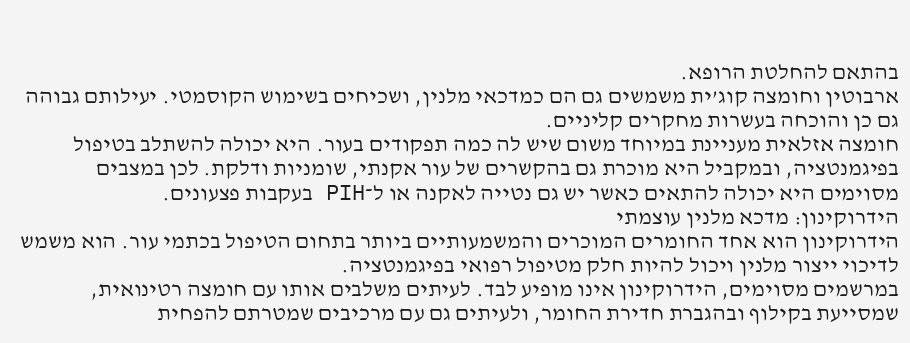בהתאם להחלטת הרופא.
ארבוטין וחומצה קוג’ית משמשים גם הם כמדכאי מלנין, ושכיחים בשימוש הקוסמטי. יעילותם גבוהה גם כן והוכחה בעשרות מחקרים קליניים.
חומצה אזלאית מעניינת במיוחד משום שיש לה כמה תפקודים בעור. היא יכולה להשתלב בטיפול בפיגמנטציה, ובמקביל היא מוכרת גם בהקשרים של עור אקנתי, שומניות ודלקת. לכן במצבים מסוימים היא יכולה להתאים כאשר יש גם נטייה לאקנה או ל־PIH בעקבות פצעונים.
הידרוקינון: מדכא מלנין עוצמתי
הידרוקינון הוא אחד החומרים המוכרים והמשמעותיים ביותר בתחום הטיפול בכתמי עור. הוא משמש לדיכוי ייצור מלנין ויכול להיות חלק מטיפול רפואי בפיגמנטציה.
במרשמים מסוימים, הידרוקינון אינו מופיע לבד. לעיתים משלבים אותו עם חומצה רטינואית, שמסייעת בקילוף ובהגברת חדירת החומר, ולעיתים גם עם מרכיבים שמטרתם להפחית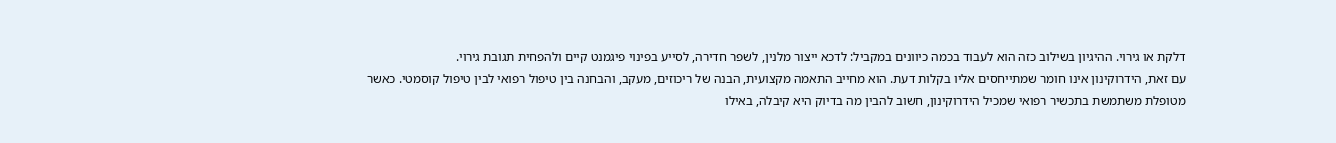דלקת או גירוי. ההיגיון בשילוב כזה הוא לעבוד בכמה כיוונים במקביל: לדכא ייצור מלנין, לשפר חדירה, לסייע בפינוי פיגמנט קיים ולהפחית תגובת גירוי.
עם זאת, הידרוקינון אינו חומר שמתייחסים אליו בקלות דעת. הוא מחייב התאמה מקצועית, הבנה של ריכוזים, מעקב, והבחנה בין טיפול רפואי לבין טיפול קוסמטי. כאשר מטופלת משתמשת בתכשיר רפואי שמכיל הידרוקינון, חשוב להבין מה בדיוק היא קיבלה, באילו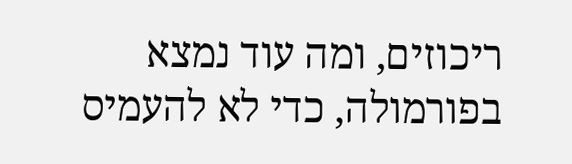ריכוזים, ומה עוד נמצא בפורמולה, כדי לא להעמיס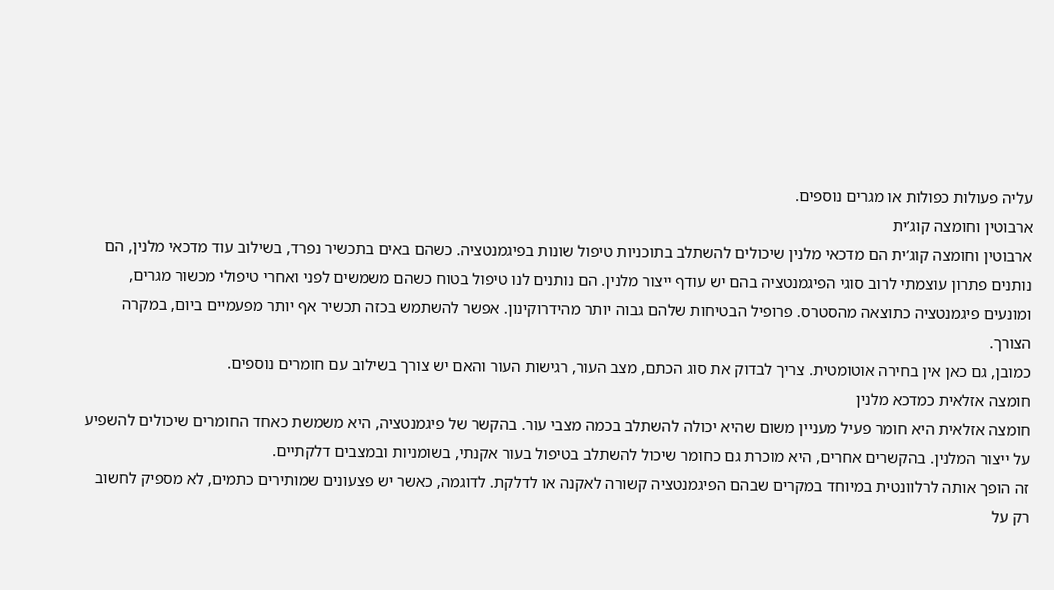עליה פעולות כפולות או מגרים נוספים.
ארבוטין וחומצה קוג’ית
ארבוטין וחומצה קוג’ית הם מדכאי מלנין שיכולים להשתלב בתוכניות טיפול שונות בפיגמנטציה. כשהם באים בתכשיר נפרד, בשילוב עוד מדכאי מלנין, הם נותנים פתרון עוצמתי לרוב סוגי הפיגמנטציה בהם יש עודף ייצור מלנין. הם נותנים לנו טיפול בטוח כשהם משמשים לפני ואחרי טיפולי מכשור מגרים, ומונעים פיגמנטציה כתוצאה מהסטרס. פרופיל הבטיחות שלהם גבוה יותר מהידרוקינון. אפשר להשתמש בכזה תכשיר אף יותר מפעמיים ביום, במקרה הצורך.
כמובן, גם כאן אין בחירה אוטומטית. צריך לבדוק את סוג הכתם, מצב העור, רגישות העור והאם יש צורך בשילוב עם חומרים נוספים.
חומצה אזלאית כמדכא מלנין
חומצה אזלאית היא חומר פעיל מעניין משום שהיא יכולה להשתלב בכמה מצבי עור. בהקשר של פיגמנטציה, היא משמשת כאחד החומרים שיכולים להשפיע על ייצור המלנין. בהקשרים אחרים, היא מוכרת גם כחומר שיכול להשתלב בטיפול בעור אקנתי, בשומניות ובמצבים דלקתיים.
זה הופך אותה לרלוונטית במיוחד במקרים שבהם הפיגמנטציה קשורה לאקנה או לדלקת. לדוגמה, כאשר יש פצעונים שמותירים כתמים, לא מספיק לחשוב רק על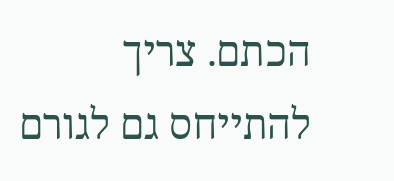הכתם. צריך להתייחס גם לגורם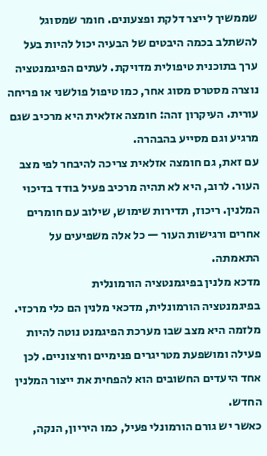שממשיך לייצר דלקת ופצעונים. חומר שמסוגל להשתלב בכמה היבטים של הבעיה יכול להיות בעל ערך בתוכנית טיפולית מדויקת. לעתים הפיגמנטציה נוצרה מסטרס מסוג אחר, כמו טיפול פולשני או פריחה עורית. העיקרון זהה: חומצה אזלאית היא מרכיב שגם מרגיע וגם מסייע בהבהרה.
עם זאת, גם חומצה אזלאית צריכה להיבחר לפי מצב העור. לרוב, היא לא תהיה מרכיב פעיל בודד בדיכוי המלנין. ריכוז, תדירות שימוש, שילוב עם חומרים אחרים ורגישות העור — כל אלה משפיעים על התאמתה.
מדכא מלנין בפיגמנטציה הורמונלית
בפיגמנטציה הורמונלית, מדכאי מלנין הם כלי מרכזי. מלזמה היא מצב שבו מערכת הפיגמנט נוטה להיות פעילה ומושפעת מטריגרים פנימיים וחיצוניים. לכן אחד היעדים החשובים הוא להפחית את ייצור המלנין החדש.
כאשר יש גורם הורמונלי פעיל, כמו היריון, הנקה,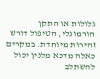גלולות או התקן הורמונלי, הטיפול דורש זהירות מיוחדת. במקרים כאלה מדכא מלנין יכול להשתלב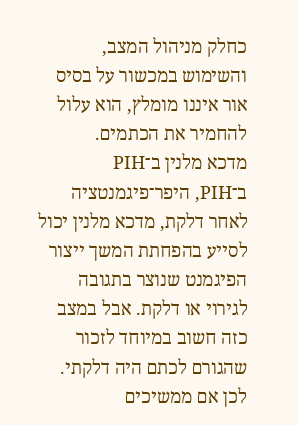כחלק מניהול המצב, והשימוש במכשור על בסיס אור איננו מומלץ, הוא עלול להחמיר את הכתמים.
מדכא מלנין ב־PIH
ב־PIH, היפר־פיגמנטציה לאחר דלקת, מדכא מלנין יכול לסייע בהפחתת המשך ייצור הפיגמנט שנוצר בתגובה לגירוי או דלקת. אבל במצב כזה חשוב במיוחד לזכור שהגורם לכתם היה דלקתי. לכן אם ממשיכים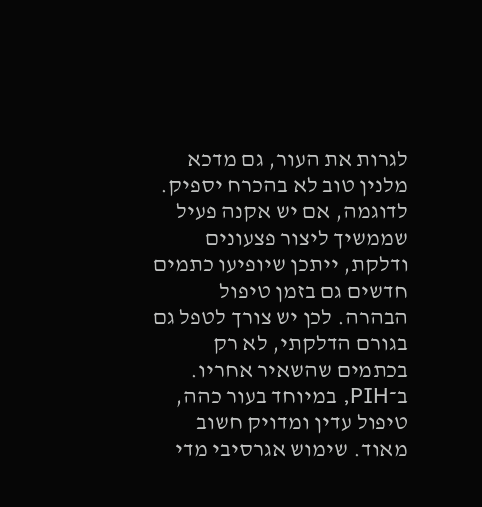לגרות את העור, גם מדכא מלנין טוב לא בהכרח יספיק.
לדוגמה, אם יש אקנה פעיל שממשיך ליצור פצעונים ודלקת, ייתכן שיופיעו כתמים חדשים גם בזמן טיפול הבהרה. לכן יש צורך לטפל גם בגורם הדלקתי, לא רק בכתמים שהשאיר אחריו.
ב־PIH, במיוחד בעור כהה, טיפול עדין ומדויק חשוב מאוד. שימוש אגרסיבי מדי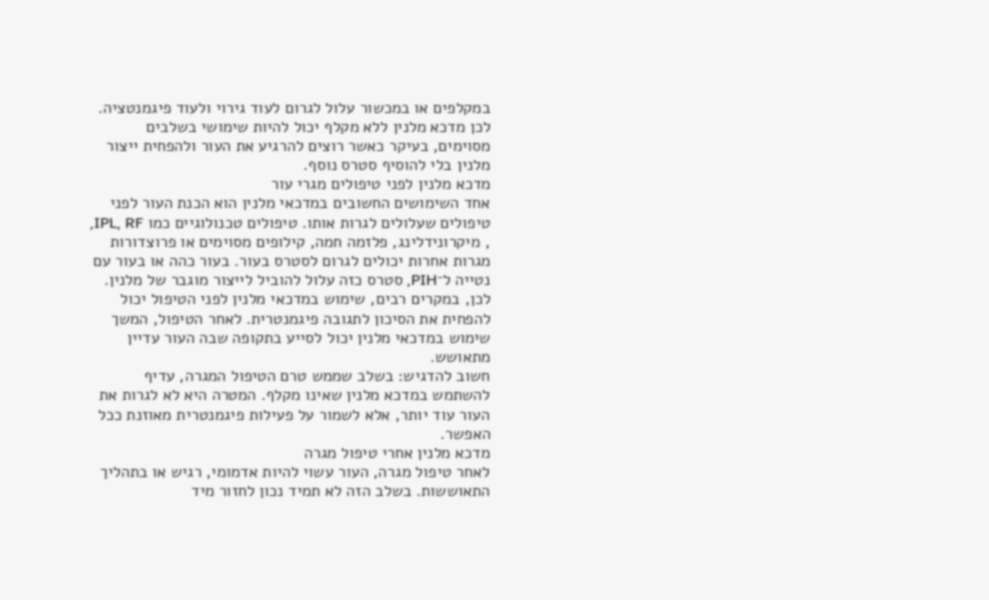במקלפים או במכשור עלול לגרום לעוד גירוי ולעוד פיגמנטציה. לכן מדכא מלנין ללא מקלף יכול להיות שימושי בשלבים מסוימים, בעיקר כאשר רוצים להרגיע את העור ולהפחית ייצור מלנין בלי להוסיף סטרס נוסף.
מדכא מלנין לפני טיפולים מגרי עור
אחד השימושים החשובים במדכאי מלנין הוא הכנת העור לפני טיפולים שעלולים לגרות אותו. טיפולים טכנולוגיים כמו IPL, RF, , מיקרונידלינג, פלזמה חמה, קילופים מסוימים או פרוצדורות מגרות אחרות יכולים לגרום לסטרס בעור. בעור כהה או בעור עם נטייה ל־PIH, סטרס כזה עלול להוביל לייצור מוגבר של מלנין.
לכן, במקרים רבים, שימוש במדכאי מלנין לפני הטיפול יכול להפחית את הסיכון לתגובה פיגמנטרית. לאחר הטיפול, המשך שימוש במדכאי מלנין יכול לסייע בתקופה שבה העור עדיין מתאושש.
חשוב להדגיש: בשלב שממש טרם הטיפול המגרה, עדיף להשתמש במדכא מלנין שאינו מקלף. המטרה היא לא לגרות את העור עוד יותר, אלא לשמור על פעילות פיגמנטרית מאוזנת ככל האפשר.
מדכא מלנין אחרי טיפול מגרה
לאחר טיפול מגרה, העור עשוי להיות אדמומי, רגיש או בתהליך התאוששות. בשלב הזה לא תמיד נכון לחזור מיד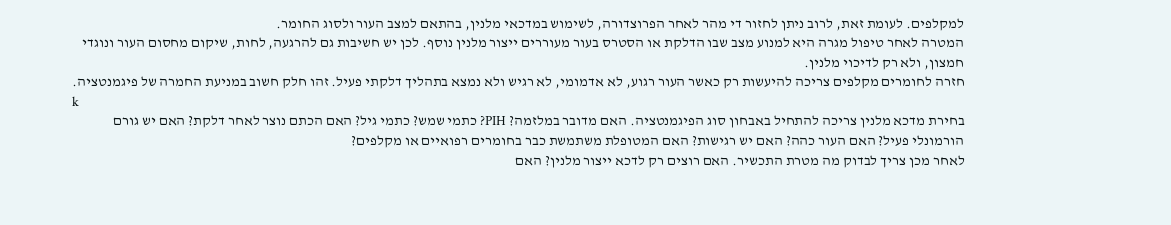למקלפים. לעומת זאת, לרוב ניתן לחזור די מהר לאחר הפרוצדורה, לשימוש במדכאי מלנין, בהתאם למצב העור ולסוג החומר.
המטרה לאחר טיפול מגרה היא למנוע מצב שבו הדלקת או הסטרס בעור מעוררים ייצור מלנין נוסף. לכן יש חשיבות גם להרגעה, לחות, שיקום מחסום העור ונוגדי חמצון, ולא רק לדיכוי מלנין.
חזרה לחומרים מקלפים צריכה להיעשות רק כאשר העור רגוע, לא אדמומי, לא רגיש ולא נמצא בתהליך דלקתי פעיל. זהו חלק חשוב במניעת החמרה של פיגמנטציה.
k
בחירת מדכא מלנין צריכה להתחיל באבחון סוג הפיגמנטציה. האם מדובר במלזמה? PIH? כתמי שמש? כתמי גיל? האם הכתם נוצר לאחר דלקת? האם יש גורם הורמונלי פעיל? האם העור כהה? האם יש רגישות? האם המטופלת משתמשת כבר בחומרים רפואיים או מקלפים?
לאחר מכן צריך לבדוק מה מטרת התכשיר. האם רוצים רק לדכא ייצור מלנין? האם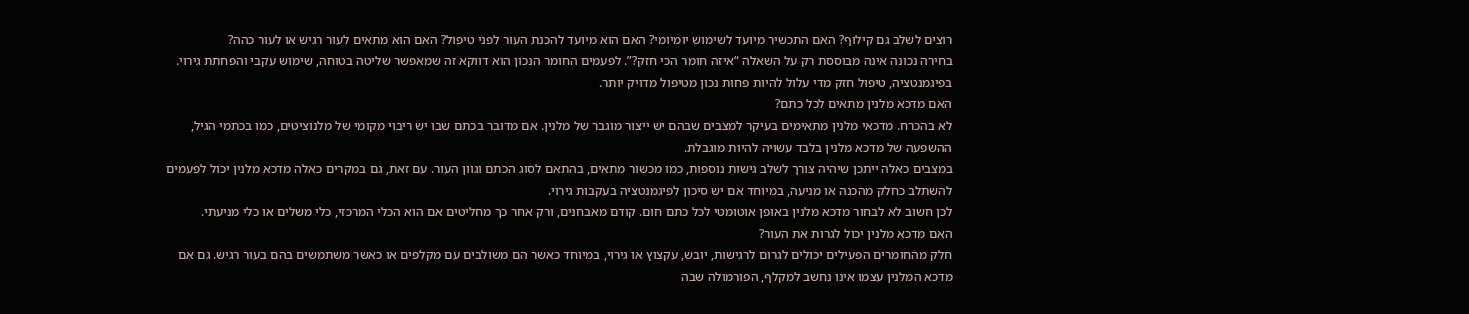רוצים לשלב גם קילוף? האם התכשיר מיועד לשימוש יומיומי? האם הוא מיועד להכנת העור לפני טיפול? האם הוא מתאים לעור רגיש או לעור כהה?
בחירה נכונה אינה מבוססת רק על השאלה “איזה חומר הכי חזק?”. לפעמים החומר הנכון הוא דווקא זה שמאפשר שליטה בטוחה, שימוש עקבי והפחתת גירוי. בפיגמנטציה, טיפול חזק מדי עלול להיות פחות נכון מטיפול מדויק יותר.
האם מדכא מלנין מתאים לכל כתם?
לא בהכרח. מדכאי מלנין מתאימים בעיקר למצבים שבהם יש ייצור מוגבר של מלנין. אם מדובר בכתם שבו יש ריבוי מקומי של מלנוציטים, כמו בכתמי הגיל, ההשפעה של מדכא מלנין בלבד עשויה להיות מוגבלת.
במצבים כאלה ייתכן שיהיה צורך לשלב גישות נוספות, כמו מכשור מתאים, בהתאם לסוג הכתם וגוון העור. עם זאת, גם במקרים כאלה מדכא מלנין יכול לפעמים להשתלב כחלק מהכנה או מניעה, במיוחד אם יש סיכון לפיגמנטציה בעקבות גירוי.
לכן חשוב לא לבחור מדכא מלנין באופן אוטומטי לכל כתם חום. קודם מאבחנים, ורק אחר כך מחליטים אם הוא הכלי המרכזי, כלי משלים או כלי מניעתי.
האם מדכא מלנין יכול לגרות את העור?
חלק מהחומרים הפעילים יכולים לגרום לרגישות, יובש, עקצוץ או גירוי, במיוחד כאשר הם משולבים עם מקלפים או כאשר משתמשים בהם בעור רגיש. גם אם מדכא המלנין עצמו אינו נחשב למקלף, הפורמולה שבה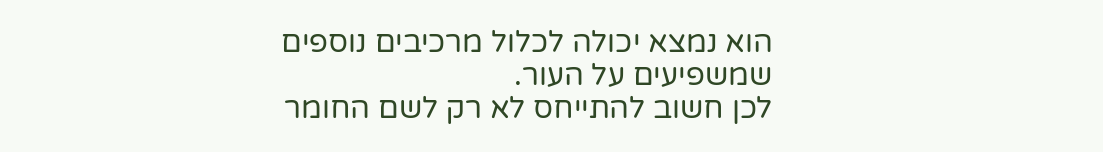הוא נמצא יכולה לכלול מרכיבים נוספים שמשפיעים על העור.
לכן חשוב להתייחס לא רק לשם החומר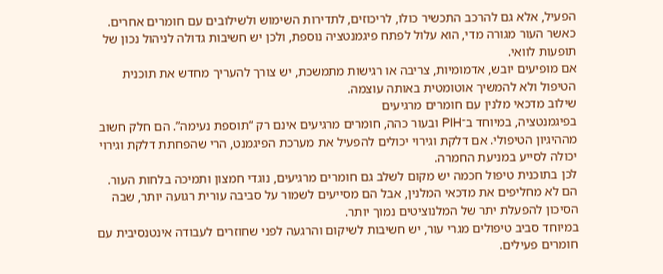הפעיל, אלא גם להרכב התכשיר כולו, לריכוזים, לתדירות השימוש ולשילובים עם חומרים אחרים. כאשר העור מגורה מדי, הוא עלול לפתח פיגמנטציה נוספת, ולכן יש חשיבות גדולה לניהול נכון של תופעות לוואי.
אם מופיעים יובש, אדמומיות, צריבה או רגישות מתמשכת, יש צורך להעריך מחדש את תוכנית הטיפול ולא להמשיך אוטומטית באותה עוצמה.
שילוב מדכאי מלנין עם חומרים מרגיעים
בפיגמנטציה, במיוחד ב־PIH ובעור כהה, חומרים מרגיעים אינם רק “תוספת נעימה”. הם חלק חשוב מההיגיון הטיפולי. אם דלקת וגירוי יכולים להפעיל את מערכת הפיגמנט, הרי שהפחתת דלקת וגירוי יכולה לסייע במניעת החמרה.
לכן בתוכנית טיפול חכמה יש מקום לשלב גם חומרים מרגיעים, נוגדי חמצון ותמיכה בלחות העור. הם לא מחליפים את מדכאי המלנין, אבל הם מסייעים לשמור על סביבה עורית רגועה יותר, שבה הסיכון להפעלת יתר של המלנוציטים נמוך יותר.
במיוחד סביב טיפולים מגרי עור, יש חשיבות לשיקום והרגעה לפני שחוזרים לעבודה אינטנסיבית עם חומרים פעילים.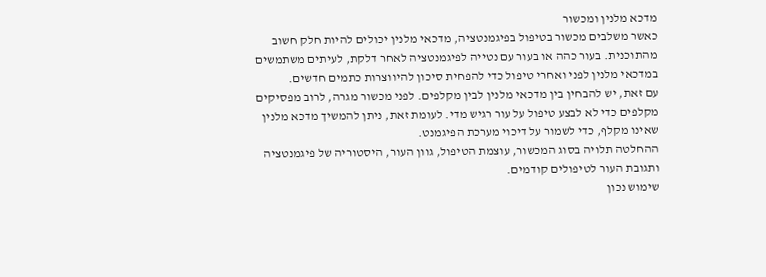מדכא מלנין ומכשור
כאשר משלבים מכשור בטיפול בפיגמנטציה, מדכאי מלנין יכולים להיות חלק חשוב מהתוכנית. בעור כהה או בעור עם נטייה לפיגמנטציה לאחר דלקת, לעיתים משתמשים במדכאי מלנין לפני ואחרי טיפול כדי להפחית סיכון להיווצרות כתמים חדשים.
עם זאת, יש להבחין בין מדכאי מלנין לבין מקלפים. לפני מכשור מגרה, לרוב מפסיקים מקלפים כדי לא לבצע טיפול על עור רגיש מדי. לעומת זאת, ניתן להמשיך מדכא מלנין שאינו מקלף, כדי לשמור על דיכוי מערכת הפיגמנט.
ההחלטה תלויה בסוג המכשור, עוצמת הטיפול, גוון העור, היסטוריה של פיגמנטציה ותגובת העור לטיפולים קודמים.
שימוש נכון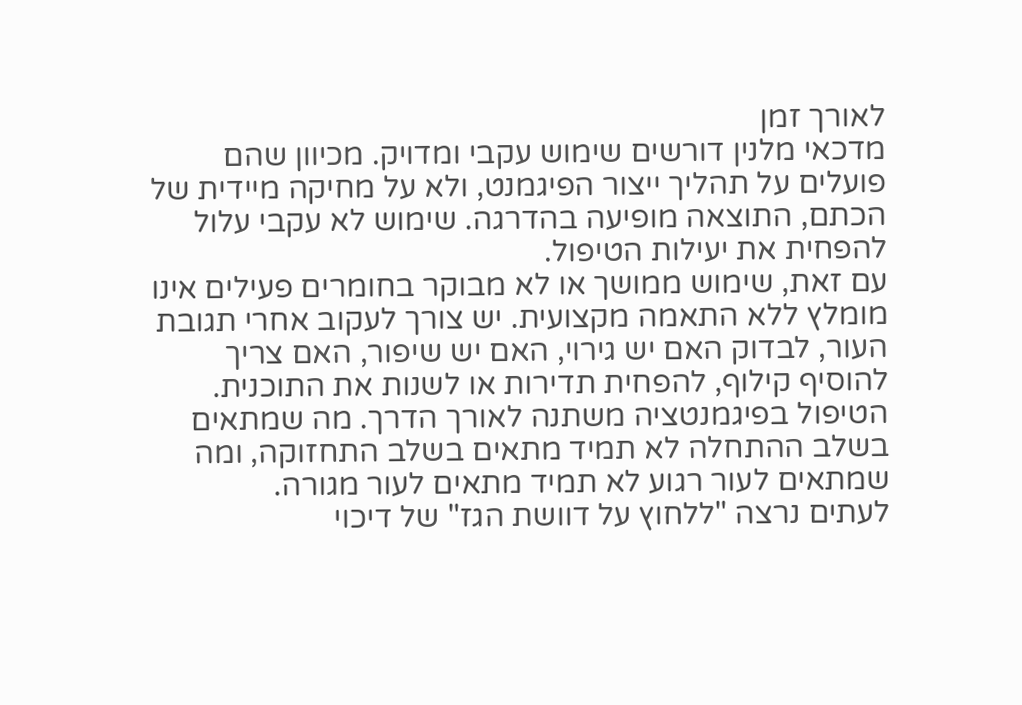לאורך זמן
מדכאי מלנין דורשים שימוש עקבי ומדויק. מכיוון שהם פועלים על תהליך ייצור הפיגמנט, ולא על מחיקה מיידית של הכתם, התוצאה מופיעה בהדרגה. שימוש לא עקבי עלול להפחית את יעילות הטיפול.
עם זאת, שימוש ממושך או לא מבוקר בחומרים פעילים אינו מומלץ ללא התאמה מקצועית. יש צורך לעקוב אחרי תגובת העור, לבדוק האם יש גירוי, האם יש שיפור, האם צריך להוסיף קילוף, להפחית תדירות או לשנות את התוכנית.
הטיפול בפיגמנטציה משתנה לאורך הדרך. מה שמתאים בשלב ההתחלה לא תמיד מתאים בשלב התחזוקה, ומה שמתאים לעור רגוע לא תמיד מתאים לעור מגורה.
לעתים נרצה "ללחוץ על דוושת הגז" של דיכוי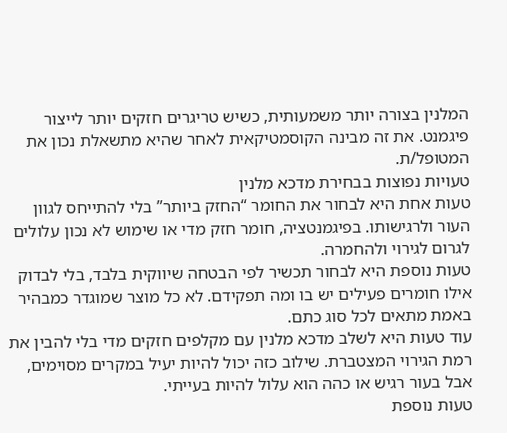המלנין בצורה יותר משמעותית, כשיש טריגרים חזקים יותר לייצור פיגמנט. את זה מבינה הקוסמטיקאית לאחר שהיא מתשאלת נכון את המטופל/ת.
טעויות נפוצות בבחירת מדכא מלנין
טעות אחת היא לבחור את החומר “החזק ביותר” בלי להתייחס לגוון העור ולרגישותו. בפיגמנטציה, חומר חזק מדי או שימוש לא נכון עלולים לגרום לגירוי ולהחמרה.
טעות נוספת היא לבחור תכשיר לפי הבטחה שיווקית בלבד, בלי לבדוק אילו חומרים פעילים יש בו ומה תפקידם. לא כל מוצר שמוגדר כמבהיר באמת מתאים לכל סוג כתם.
עוד טעות היא לשלב מדכא מלנין עם מקלפים חזקים מדי בלי להבין את רמת הגירוי המצטברת. שילוב כזה יכול להיות יעיל במקרים מסוימים, אבל בעור רגיש או כהה הוא עלול להיות בעייתי.
טעות נוספת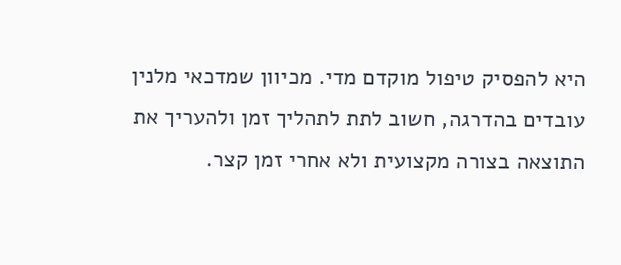היא להפסיק טיפול מוקדם מדי. מכיוון שמדכאי מלנין עובדים בהדרגה, חשוב לתת לתהליך זמן ולהעריך את התוצאה בצורה מקצועית ולא אחרי זמן קצר.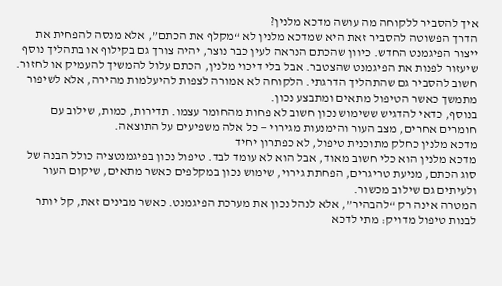איך להסביר ללקוחה מה עושה מדכא מלנין?
הדרך הפשוטה להסביר זאת היא שמדכא מלנין לא “מקלף את הכתם”, אלא מנסה להפחית את ייצור הפיגמנט החדש. כיוון שהכתם הנראה לעין כבר נוצר, יהיה צורך גם בקילוף או בתהליך נוסף שיעזור לפנות את הפיגמנט שהצטבר. אבל בלי דיכוי מלנין, הכתם עלול להמשיך להעמיק או לחזור.
חשוב להסביר גם שהתהליך הדרגתי. הלקוחה לא אמורה לצפות להיעלמות מהירה, אלא לשיפור מתמשך כאשר הטיפול מתאים ומתבצע נכון.
בנוסף, כדאי להדגיש ששימוש נכון חשוב לא פחות מהחומר עצמו. תדירות, כמות, שילוב עם חומרים אחרים, מצב העור והימנעות מגירוי — כל אלה משפיעים על התוצאה.
מדכא מלנין כחלק מתוכנית טיפול, לא כפתרון יחיד
מדכא מלנין הוא כלי חשוב מאוד, אבל הוא לא עומד לבד. טיפול נכון בפיגמנטציה כולל הבנה של סוג הכתם, מניעת טריגרים, הפחתת גירוי, שימוש נכון במקלפים כאשר מתאים, שיקום העור ולעיתים גם שילוב מכשור.
המטרה אינה רק “להבהיר”, אלא לנהל נכון את מערכת הפיגמנט. כאשר מבינים זאת, קל יותר לבנות טיפול מדויק: מתי לדכא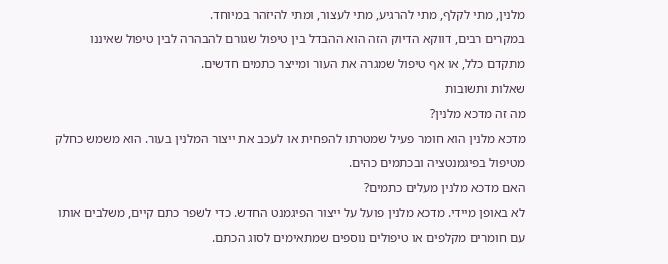מלנין, מתי לקלף, מתי להרגיע, מתי לעצור, ומתי להיזהר במיוחד.
במקרים רבים, דווקא הדיוק הזה הוא ההבדל בין טיפול שגורם להבהרה לבין טיפול שאיננו מתקדם כלל, או אף טיפול שמגרה את העור ומייצר כתמים חדשים.
שאלות ותשובות
מה זה מדכא מלנין?
מדכא מלנין הוא חומר פעיל שמטרתו להפחית או לעכב את ייצור המלנין בעור. הוא משמש כחלק מטיפול בפיגמנטציה ובכתמים כהים.
האם מדכא מלנין מעלים כתמים?
לא באופן מיידי. מדכא מלנין פועל על ייצור הפיגמנט החדש. כדי לשפר כתם קיים, משלבים אותו עם חומרים מקלפים או טיפולים נוספים שמתאימים לסוג הכתם.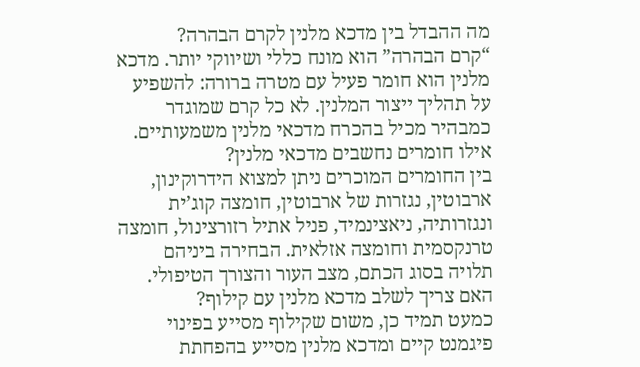מה ההבדל בין מדכא מלנין לקרם הבהרה?
“קרם הבהרה” הוא מונח כללי ושיווקי יותר. מדכא מלנין הוא חומר פעיל עם מטרה ברורה: להשפיע על תהליך ייצור המלנין. לא כל קרם שמוגדר כמבהיר מכיל בהכרח מדכאי מלנין משמעותיים.
אילו חומרים נחשבים מדכאי מלנין?
בין החומרים המוכרים ניתן למצוא הידרוקינון, ארבוטין, נגזרות של ארבוטין, חומצה קוג’ית ונגזרותיה, ניאצינמיד, פניל אתיל רזורצינול, חומצה טרנקסמית וחומצה אזלאית. הבחירה ביניהם תלויה בסוג הכתם, מצב העור והצורך הטיפולי.
האם צריך לשלב מדכא מלנין עם קילוף?
כמעט תמיד כן, משום שקילוף מסייע בפינוי פיגמנט קיים ומדכא מלנין מסייע בהפחתת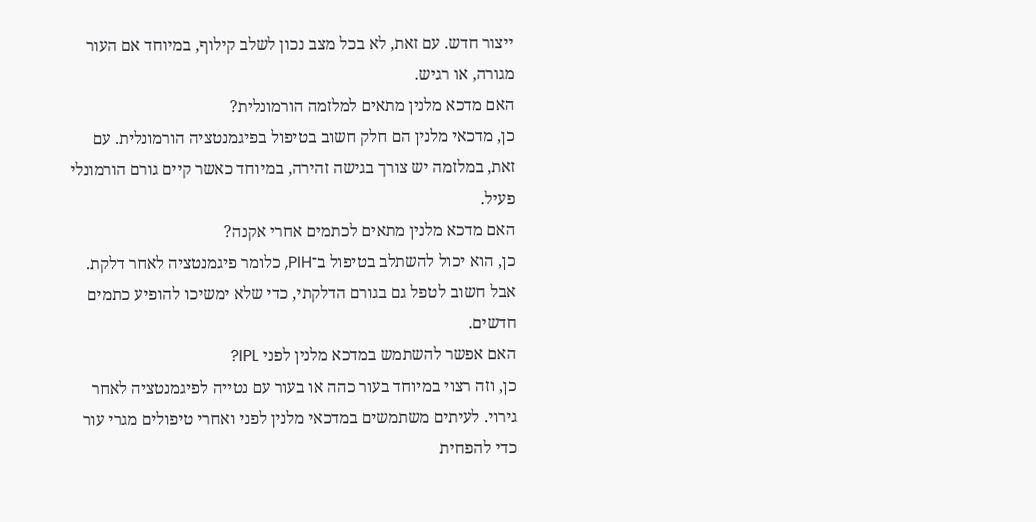ייצור חדש. עם זאת, לא בכל מצב נכון לשלב קילוף, במיוחד אם העור מגורה, או רגיש.
האם מדכא מלנין מתאים למלזמה הורמונלית?
כן, מדכאי מלנין הם חלק חשוב בטיפול בפיגמנטציה הורמונלית. עם זאת, במלזמה יש צורך בגישה זהירה, במיוחד כאשר קיים גורם הורמונלי פעיל.
האם מדכא מלנין מתאים לכתמים אחרי אקנה?
כן, הוא יכול להשתלב בטיפול ב־PIH, כלומר פיגמנטציה לאחר דלקת. אבל חשוב לטפל גם בגורם הדלקתי, כדי שלא ימשיכו להופיע כתמים חדשים.
האם אפשר להשתמש במדכא מלנין לפני IPL?
כן, וזה רצוי במיוחד בעור כהה או בעור עם נטייה לפיגמנטציה לאחר גירוי. לעיתים משתמשים במדכאי מלנין לפני ואחרי טיפולים מגרי עור כדי להפחית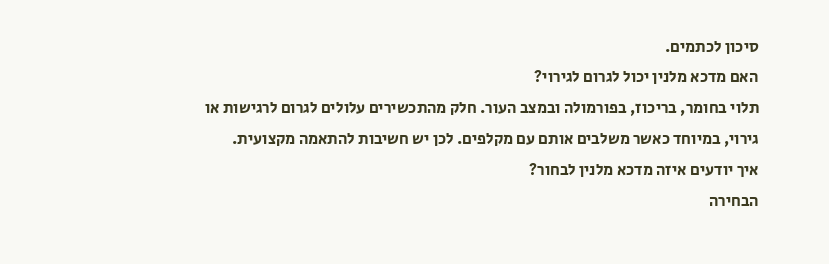סיכון לכתמים.
האם מדכא מלנין יכול לגרום לגירוי?
תלוי בחומר, בריכוז, בפורמולה ובמצב העור. חלק מהתכשירים עלולים לגרום לרגישות או גירוי, במיוחד כאשר משלבים אותם עם מקלפים. לכן יש חשיבות להתאמה מקצועית.
איך יודעים איזה מדכא מלנין לבחור?
הבחירה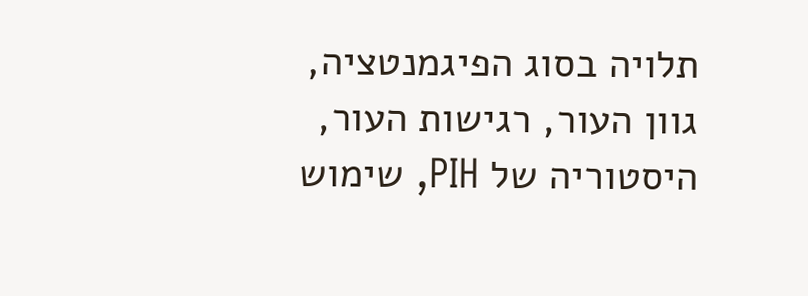תלויה בסוג הפיגמנטציה, גוון העור, רגישות העור, היסטוריה של PIH, שימוש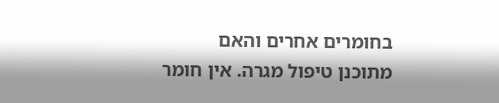בחומרים אחרים והאם מתוכנן טיפול מגרה. אין חומר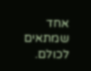אחד שמתאים לכולם.